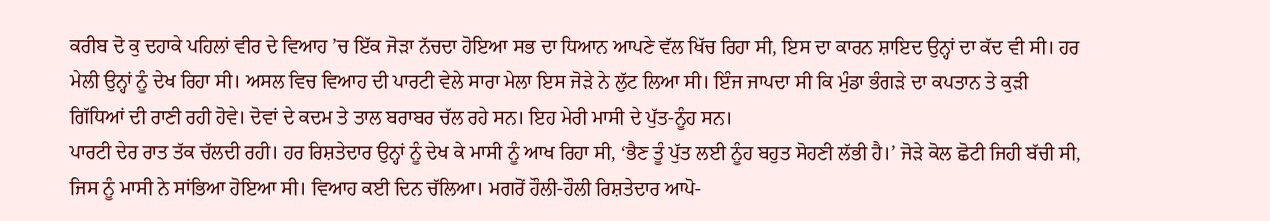ਕਰੀਬ ਦੋ ਕੁ ਦਹਾਕੇ ਪਹਿਲਾਂ ਵੀਰ ਦੇ ਵਿਆਹ ’ਚ ਇੱਕ ਜੋੜਾ ਨੱਚਦਾ ਹੋਇਆ ਸਭ ਦਾ ਧਿਆਨ ਆਪਣੇ ਵੱਲ ਖਿੱਚ ਰਿਹਾ ਸੀ, ਇਸ ਦਾ ਕਾਰਨ ਸ਼ਾਇਦ ਉਨ੍ਹਾਂ ਦਾ ਕੱਦ ਵੀ ਸੀ। ਹਰ ਮੇਲੀ ਉਨ੍ਹਾਂ ਨੂੰ ਦੇਖ ਰਿਹਾ ਸੀ। ਅਸਲ ਵਿਚ ਵਿਆਹ ਦੀ ਪਾਰਟੀ ਵੇਲੇ ਸਾਰਾ ਮੇਲਾ ਇਸ ਜੋੜੇ ਨੇ ਲੁੱਟ ਲਿਆ ਸੀ। ਇੰਜ ਜਾਪਦਾ ਸੀ ਕਿ ਮੁੰਡਾ ਭੰਗੜੇ ਦਾ ਕਪਤਾਨ ਤੇ ਕੁੜੀ ਗਿੱਧਿਆਂ ਦੀ ਰਾਣੀ ਰਹੀ ਹੋਵੇ। ਦੋਵਾਂ ਦੇ ਕਦਮ ਤੇ ਤਾਲ ਬਰਾਬਰ ਚੱਲ ਰਹੇ ਸਨ। ਇਹ ਮੇਰੀ ਮਾਸੀ ਦੇ ਪੁੱਤ-ਨੂੰਹ ਸਨ।
ਪਾਰਟੀ ਦੇਰ ਰਾਤ ਤੱਕ ਚੱਲਦੀ ਰਹੀ। ਹਰ ਰਿਸ਼ਤੇਦਾਰ ਉਨ੍ਹਾਂ ਨੂੰ ਦੇਖ ਕੇ ਮਾਸੀ ਨੂੰ ਆਖ ਰਿਹਾ ਸੀ, ‘ਭੈਣ ਤੂੰ ਪੁੱਤ ਲਈ ਨੂੰਹ ਬਹੁਤ ਸੋਹਣੀ ਲੱਭੀ ਹੈ।’ ਜੋੜੇ ਕੋਲ ਛੋਟੀ ਜਿਹੀ ਬੱਚੀ ਸੀ, ਜਿਸ ਨੂੰ ਮਾਸੀ ਨੇ ਸਾਂਭਿਆ ਹੋਇਆ ਸੀ। ਵਿਆਹ ਕਈ ਦਿਨ ਚੱਲਿਆ। ਮਗਰੋਂ ਹੌਲੀ-ਹੌਲੀ ਰਿਸ਼ਤੇਦਾਰ ਆਪੋ-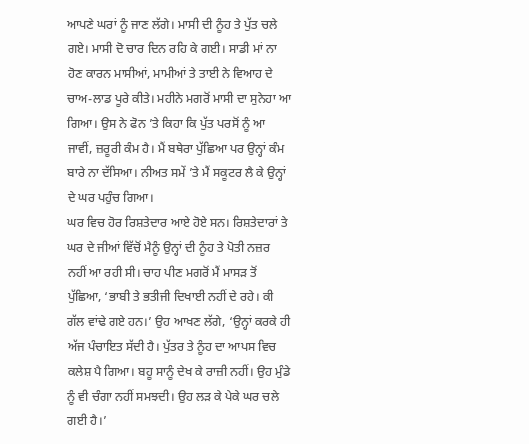ਆਪਣੇ ਘਰਾਂ ਨੂੰ ਜਾਣ ਲੱਗੇ। ਮਾਸੀ ਦੀ ਨੂੰਹ ਤੇ ਪੁੱਤ ਚਲੇ ਗਏ। ਮਾਸੀ ਦੋ ਚਾਰ ਦਿਨ ਰਹਿ ਕੇ ਗਈ। ਸਾਡੀ ਮਾਂ ਨਾ ਹੋਣ ਕਾਰਨ ਮਾਸੀਆਂ, ਮਾਮੀਆਂ ਤੇ ਤਾਈ ਨੇ ਵਿਆਹ ਦੇ ਚਾਅ-ਲਾਡ ਪੂਰੇ ਕੀਤੇ। ਮਹੀਨੇ ਮਗਰੋਂ ਮਾਸੀ ਦਾ ਸੁਨੇਹਾ ਆ ਗਿਆ। ਉਸ ਨੇ ਫੋਨ ’ਤੇ ਕਿਹਾ ਕਿ ਪੁੱਤ ਪਰਸੋਂ ਨੂੰ ਆ ਜਾਵੀਂ, ਜ਼ਰੂਰੀ ਕੰਮ ਹੈ। ਮੈਂ ਬਥੇਰਾ ਪੁੱਛਿਆ ਪਰ ਉਨ੍ਹਾਂ ਕੰਮ ਬਾਰੇ ਨਾ ਦੱਸਿਆ। ਨੀਅਤ ਸਮੇਂ ’ਤੇ ਮੈਂ ਸਕੂਟਰ ਲੈ ਕੇ ਉਨ੍ਹਾਂ ਦੇ ਘਰ ਪਹੁੰਚ ਗਿਆ।
ਘਰ ਵਿਚ ਹੋਰ ਰਿਸ਼ਤੇਦਾਰ ਆਏ ਹੋਏ ਸਨ। ਰਿਸ਼ਤੇਦਾਰਾਂ ਤੇ ਘਰ ਦੇ ਜੀਆਂ ਵਿੱਚੋਂ ਮੈਨੂੰ ਉਨ੍ਹਾਂ ਦੀ ਨੂੰਹ ਤੇ ਪੋਤੀ ਨਜ਼ਰ ਨਹੀਂ ਆ ਰਹੀ ਸੀ। ਚਾਹ ਪੀਣ ਮਗਰੋਂ ਮੈਂ ਮਾਸੜ ਤੋਂ ਪੁੱਛਿਆ, ‘ਭਾਬੀ ਤੇ ਭਤੀਜੀ ਦਿਖਾਈ ਨਹੀਂ ਦੇ ਰਹੇ। ਕੀ ਗੱਲ ਵਾਂਢੇ ਗਏ ਹਨ।’ ਉਹ ਆਖਣ ਲੱਗੇ, ‘ਉਨ੍ਹਾਂ ਕਰਕੇ ਹੀ ਅੱਜ ਪੰਚਾਇਤ ਸੱਦੀ ਹੈ। ਪੁੱਤਰ ਤੇ ਨੂੰਹ ਦਾ ਆਪਸ ਵਿਚ ਕਲੇਸ਼ ਪੈ ਗਿਆ। ਬਹੂ ਸਾਨੂੰ ਦੇਖ ਕੇ ਰਾਜ਼ੀ ਨਹੀਂ। ਉਹ ਮੁੰਡੇ ਨੂੰ ਵੀ ਚੰਗਾ ਨਹੀਂ ਸਮਝਦੀ। ਉਹ ਲੜ ਕੇ ਪੇਕੇ ਘਰ ਚਲੇ ਗਈ ਹੈ।’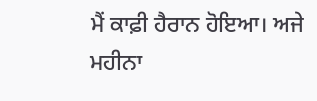ਮੈਂ ਕਾਫ਼ੀ ਹੈਰਾਨ ਹੋਇਆ। ਅਜੇ ਮਹੀਨਾ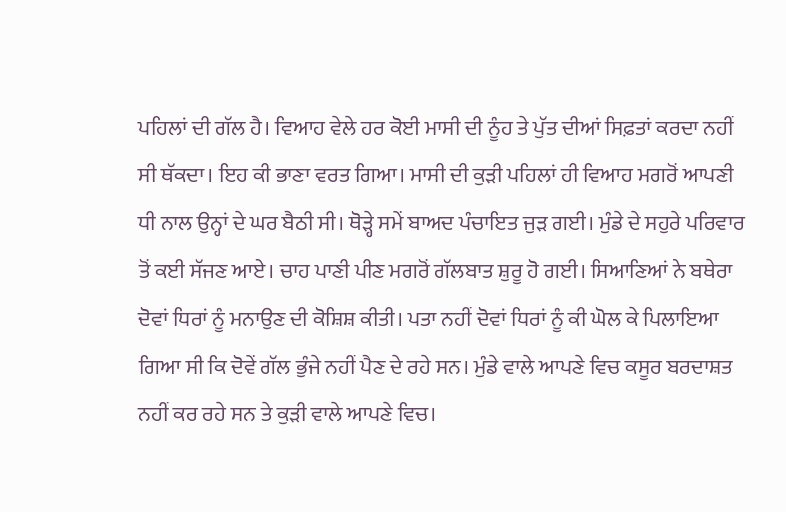ਪਹਿਲਾਂ ਦੀ ਗੱਲ ਹੈ। ਵਿਆਹ ਵੇਲੇ ਹਰ ਕੋਈ ਮਾਸੀ ਦੀ ਨੂੰਹ ਤੇ ਪੁੱਤ ਦੀਆਂ ਸਿਫ਼ਤਾਂ ਕਰਦਾ ਨਹੀਂ ਸੀ ਥੱਕਦਾ। ਇਹ ਕੀ ਭਾਣਾ ਵਰਤ ਗਿਆ। ਮਾਸੀ ਦੀ ਕੁੜੀ ਪਹਿਲਾਂ ਹੀ ਵਿਆਹ ਮਗਰੋਂ ਆਪਣੀ ਧੀ ਨਾਲ ਉਨ੍ਹਾਂ ਦੇ ਘਰ ਬੈਠੀ ਸੀ। ਥੋੜ੍ਹੇ ਸਮੇਂ ਬਾਅਦ ਪੰਚਾਇਤ ਜੁੜ ਗਈ। ਮੁੰਡੇ ਦੇ ਸਹੁਰੇ ਪਰਿਵਾਰ ਤੋਂ ਕਈ ਸੱਜਣ ਆਏ। ਚਾਹ ਪਾਣੀ ਪੀਣ ਮਗਰੋਂ ਗੱਲਬਾਤ ਸ਼ੁਰੂ ਹੋ ਗਈ। ਸਿਆਣਿਆਂ ਨੇ ਬਥੇਰਾ ਦੋਵਾਂ ਧਿਰਾਂ ਨੂੰ ਮਨਾਉਣ ਦੀ ਕੋਸ਼ਿਸ਼ ਕੀਤੀ। ਪਤਾ ਨਹੀਂ ਦੋਵਾਂ ਧਿਰਾਂ ਨੂੰ ਕੀ ਘੋਲ ਕੇ ਪਿਲਾਇਆ ਗਿਆ ਸੀ ਕਿ ਦੋਵੇਂ ਗੱਲ ਭੁੰਜੇ ਨਹੀਂ ਪੈਣ ਦੇ ਰਹੇ ਸਨ। ਮੁੰਡੇ ਵਾਲੇ ਆਪਣੇ ਵਿਚ ਕਸੂਰ ਬਰਦਾਸ਼ਤ ਨਹੀਂ ਕਰ ਰਹੇ ਸਨ ਤੇ ਕੁੜੀ ਵਾਲੇ ਆਪਣੇ ਵਿਚ।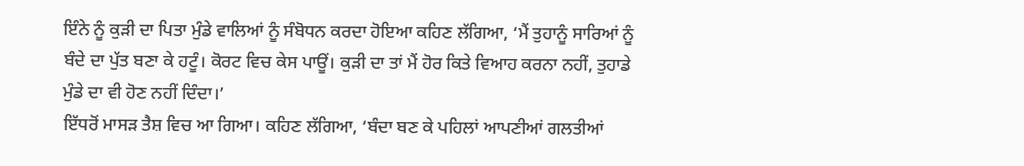ਇੰਨੇ ਨੂੰ ਕੁੜੀ ਦਾ ਪਿਤਾ ਮੁੰਡੇ ਵਾਲਿਆਂ ਨੂੰ ਸੰਬੋਧਨ ਕਰਦਾ ਹੋਇਆ ਕਹਿਣ ਲੱਗਿਆ, ‘ਮੈਂ ਤੁਹਾਨੂੰ ਸਾਰਿਆਂ ਨੂੰ ਬੰਦੇ ਦਾ ਪੁੱਤ ਬਣਾ ਕੇ ਹਟੂੰ। ਕੋਰਟ ਵਿਚ ਕੇਸ ਪਾਊਂ। ਕੁੜੀ ਦਾ ਤਾਂ ਮੈਂ ਹੋਰ ਕਿਤੇ ਵਿਆਹ ਕਰਨਾ ਨਹੀਂ, ਤੁਹਾਡੇ ਮੁੰਡੇ ਦਾ ਵੀ ਹੋਣ ਨਹੀਂ ਦਿੰਦਾ।’
ਇੱਧਰੋਂ ਮਾਸੜ ਤੈਸ਼ ਵਿਚ ਆ ਗਿਆ। ਕਹਿਣ ਲੱਗਿਆ, ‘ਬੰਦਾ ਬਣ ਕੇ ਪਹਿਲਾਂ ਆਪਣੀਆਂ ਗਲਤੀਆਂ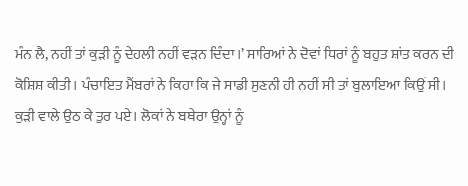ਮੰਨ ਲੈ, ਨਹੀਂ ਤਾਂ ਕੁੜੀ ਨੂੰ ਦੇਹਲੀ ਨਹੀਂ ਵੜਨ ਦਿੰਦਾ।’ ਸਾਰਿਆਂ ਨੇ ਦੋਵਾਂ ਧਿਰਾਂ ਨੂੰ ਬਹੁਤ ਸ਼ਾਂਤ ਕਰਨ ਦੀ ਕੋਸ਼ਿਸ਼ ਕੀਤੀ। ਪੰਚਾਇਤ ਮੈਂਬਰਾਂ ਨੇ ਕਿਹਾ ਕਿ ਜੇ ਸਾਡੀ ਸੁਣਨੀ ਹੀ ਨਹੀਂ ਸੀ ਤਾਂ ਬੁਲਾਇਆ ਕਿਉਂ ਸੀ। ਕੁੜੀ ਵਾਲੇ ਉਠ ਕੇ ਤੁਰ ਪਏ। ਲੋਕਾਂ ਨੇ ਬਥੇਰਾ ਉਨ੍ਹਾਂ ਨੂੰ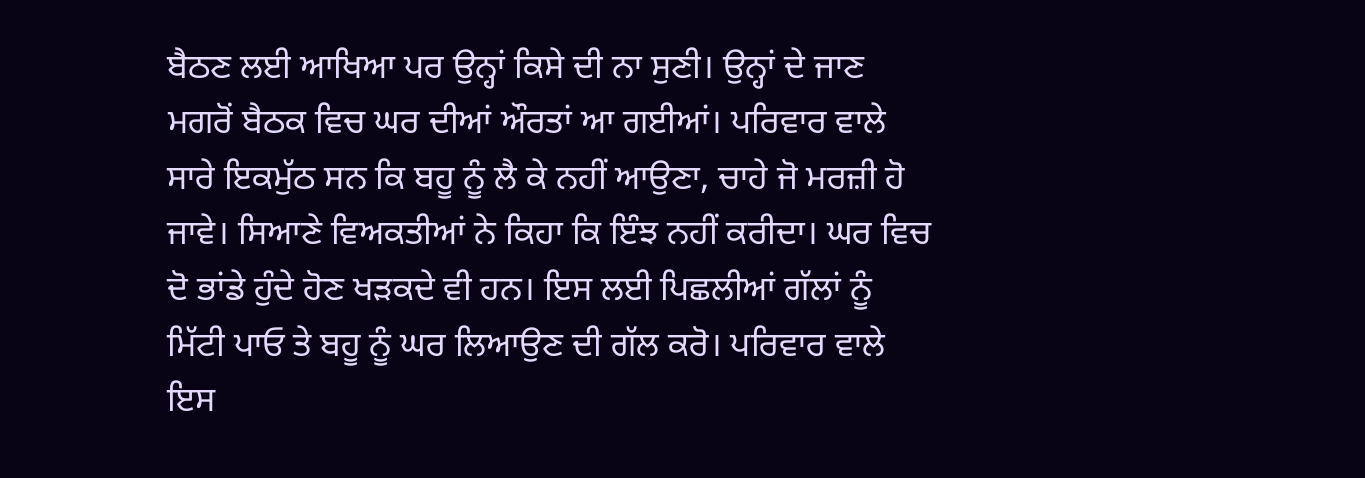ਬੈਠਣ ਲਈ ਆਖਿਆ ਪਰ ਉਨ੍ਹਾਂ ਕਿਸੇ ਦੀ ਨਾ ਸੁਣੀ। ਉਨ੍ਹਾਂ ਦੇ ਜਾਣ ਮਗਰੋਂ ਬੈਠਕ ਵਿਚ ਘਰ ਦੀਆਂ ਔਰਤਾਂ ਆ ਗਈਆਂ। ਪਰਿਵਾਰ ਵਾਲੇ ਸਾਰੇ ਇਕਮੁੱਠ ਸਨ ਕਿ ਬਹੂ ਨੂੰ ਲੈ ਕੇ ਨਹੀਂ ਆਉਣਾ, ਚਾਹੇ ਜੋ ਮਰਜ਼ੀ ਹੋ ਜਾਵੇ। ਸਿਆਣੇ ਵਿਅਕਤੀਆਂ ਨੇ ਕਿਹਾ ਕਿ ਇੰਝ ਨਹੀਂ ਕਰੀਦਾ। ਘਰ ਵਿਚ ਦੋ ਭਾਂਡੇ ਹੁੰਦੇ ਹੋਣ ਖੜਕਦੇ ਵੀ ਹਨ। ਇਸ ਲਈ ਪਿਛਲੀਆਂ ਗੱਲਾਂ ਨੂੰ ਮਿੱਟੀ ਪਾਓ ਤੇ ਬਹੂ ਨੂੰ ਘਰ ਲਿਆਉਣ ਦੀ ਗੱਲ ਕਰੋ। ਪਰਿਵਾਰ ਵਾਲੇ ਇਸ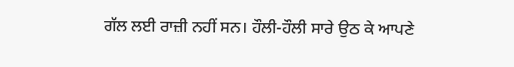ਗੱਲ ਲਈ ਰਾਜ਼ੀ ਨਹੀਂ ਸਨ। ਹੌਲੀ-ਹੌਲੀ ਸਾਰੇ ਉਠ ਕੇ ਆਪਣੇ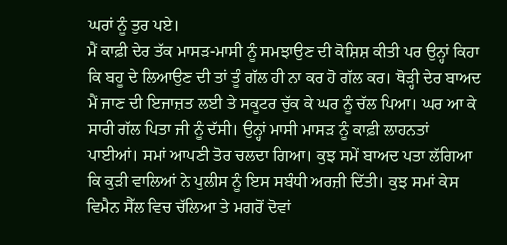ਘਰਾਂ ਨੂੰ ਤੁਰ ਪਏ।
ਮੈਂ ਕਾਫ਼ੀ ਦੇਰ ਤੱਕ ਮਾਸੜ-ਮਾਸੀ ਨੂੰ ਸਮਝਾਉਣ ਦੀ ਕੋਸ਼ਿਸ਼ ਕੀਤੀ ਪਰ ਉਨ੍ਹਾਂ ਕਿਹਾ ਕਿ ਬਹੂ ਦੇ ਲਿਆਉਣ ਦੀ ਤਾਂ ਤੂੰ ਗੱਲ ਹੀ ਨਾ ਕਰ ਹੋ ਗੱਲ ਕਰ। ਥੋੜ੍ਹੀ ਦੇਰ ਬਾਅਦ ਮੈਂ ਜਾਣ ਦੀ ਇਜਾਜ਼ਤ ਲਈ ਤੇ ਸਕੂਟਰ ਚੁੱਕ ਕੇ ਘਰ ਨੂੰ ਚੱਲ ਪਿਆ। ਘਰ ਆ ਕੇ ਸਾਰੀ ਗੱਲ ਪਿਤਾ ਜੀ ਨੂੰ ਦੱਸੀ। ਉਨ੍ਹਾਂ ਮਾਸੀ ਮਾਸੜ ਨੂੰ ਕਾਫ਼ੀ ਲਾਹਨਤਾਂ ਪਾਈਆਂ। ਸਮਾਂ ਆਪਣੀ ਤੋਰ ਚਲਦਾ ਗਿਆ। ਕੁਝ ਸਮੇਂ ਬਾਅਦ ਪਤਾ ਲੱਗਿਆ ਕਿ ਕੁੜੀ ਵਾਲਿਆਂ ਨੇ ਪੁਲੀਸ ਨੂੰ ਇਸ ਸਬੰਧੀ ਅਰਜ਼ੀ ਦਿੱਤੀ। ਕੁਝ ਸਮਾਂ ਕੇਸ ਵਿਮੈਨ ਸੈੱਲ ਵਿਚ ਚੱਲਿਆ ਤੇ ਮਗਰੋਂ ਦੋਵਾਂ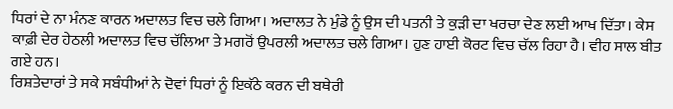ਧਿਰਾਂ ਦੇ ਨਾ ਮੰਨਣ ਕਾਰਨ ਅਦਾਲਤ ਵਿਚ ਚਲੇ ਗਿਆ। ਅਦਾਲਤ ਨੇ ਮੁੰਡੇ ਨੂੰ ਉਸ ਦੀ ਪਤਨੀ ਤੇ ਕੁੜੀ ਦਾ ਖਰਚਾ ਦੇਣ ਲਈ ਆਖ ਦਿੱਤਾ। ਕੇਸ ਕਾਫ਼ੀ ਦੇਰ ਹੇਠਲੀ ਅਦਾਲਤ ਵਿਚ ਚੱਲਿਆ ਤੇ ਮਗਰੋਂ ਉਪਰਲੀ ਅਦਾਲਤ ਚਲੇ ਗਿਆ। ਹੁਣ ਹਾਈ ਕੋਰਟ ਵਿਚ ਚੱਲ ਰਿਹਾ ਹੈ। ਵੀਹ ਸਾਲ ਬੀਤ ਗਏ ਹਨ।
ਰਿਸ਼ਤੇਦਾਰਾਂ ਤੇ ਸਕੇ ਸਬੰਧੀਆਂ ਨੇ ਦੋਵਾਂ ਧਿਰਾਂ ਨੂੰ ਇਕੱਠੇ ਕਰਨ ਦੀ ਬਥੇਰੀ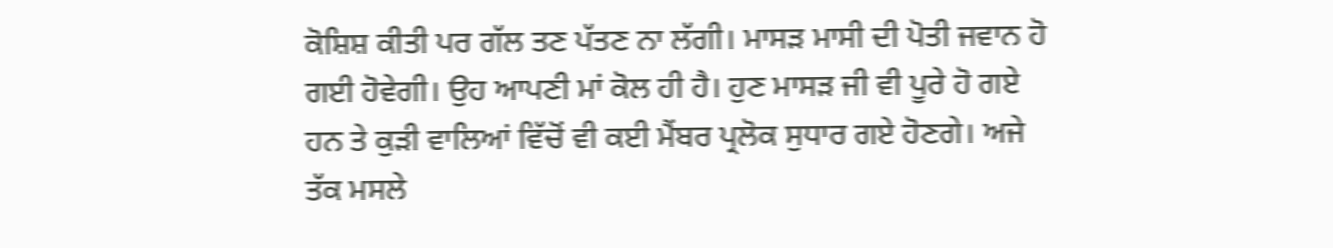ਕੋਸ਼ਿਸ਼ ਕੀਤੀ ਪਰ ਗੱਲ ਤਣ ਪੱਤਣ ਨਾ ਲੱਗੀ। ਮਾਸੜ ਮਾਸੀ ਦੀ ਪੋਤੀ ਜਵਾਨ ਹੋ ਗਈ ਹੋਵੇਗੀ। ਉਹ ਆਪਣੀ ਮਾਂ ਕੋਲ ਹੀ ਹੈ। ਹੁਣ ਮਾਸੜ ਜੀ ਵੀ ਪੂਰੇ ਹੋ ਗਏ ਹਨ ਤੇ ਕੁੜੀ ਵਾਲਿਆਂ ਵਿੱਚੋਂ ਵੀ ਕਈ ਮੈਂਬਰ ਪ੍ਰਲੋਕ ਸੁਧਾਰ ਗਏ ਹੋਣਗੇ। ਅਜੇ ਤੱਕ ਮਸਲੇ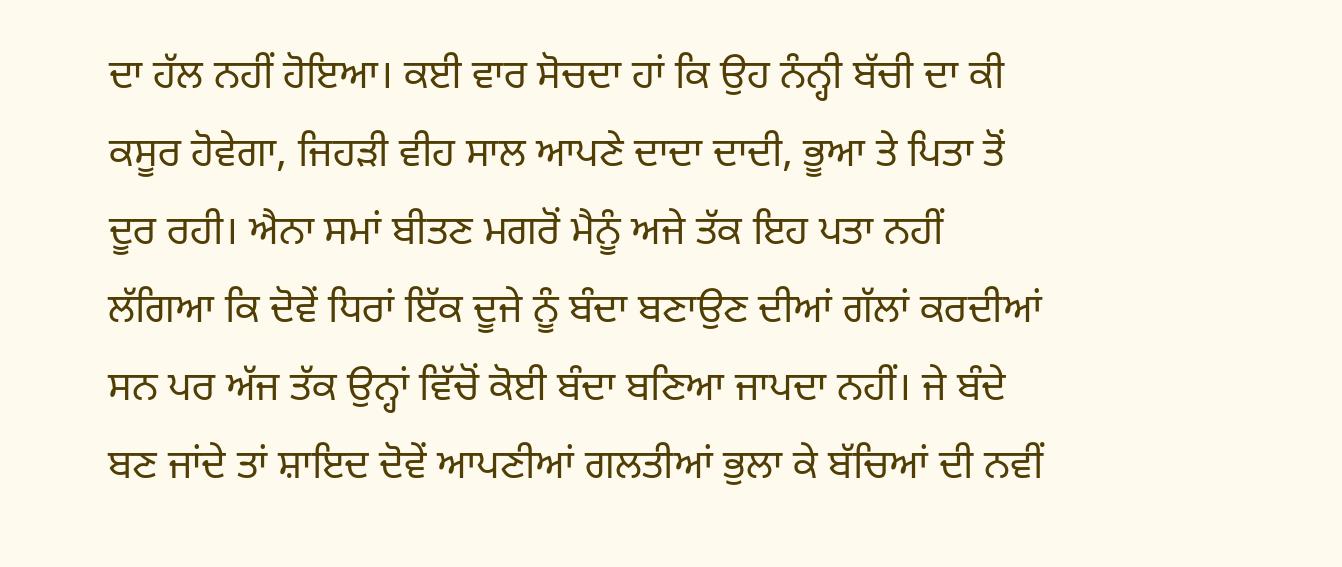ਦਾ ਹੱਲ ਨਹੀਂ ਹੋਇਆ। ਕਈ ਵਾਰ ਸੋਚਦਾ ਹਾਂ ਕਿ ਉਹ ਨੰਨ੍ਹੀ ਬੱਚੀ ਦਾ ਕੀ ਕਸੂਰ ਹੋਵੇਗਾ, ਜਿਹੜੀ ਵੀਹ ਸਾਲ ਆਪਣੇ ਦਾਦਾ ਦਾਦੀ, ਭੂਆ ਤੇ ਪਿਤਾ ਤੋਂ ਦੂਰ ਰਹੀ। ਐਨਾ ਸਮਾਂ ਬੀਤਣ ਮਗਰੋਂ ਮੈਨੂੰ ਅਜੇ ਤੱਕ ਇਹ ਪਤਾ ਨਹੀਂ ਲੱਗਿਆ ਕਿ ਦੋਵੇਂ ਧਿਰਾਂ ਇੱਕ ਦੂਜੇ ਨੂੰ ਬੰਦਾ ਬਣਾਉਣ ਦੀਆਂ ਗੱਲਾਂ ਕਰਦੀਆਂ ਸਨ ਪਰ ਅੱਜ ਤੱਕ ਉਨ੍ਹਾਂ ਵਿੱਚੋਂ ਕੋਈ ਬੰਦਾ ਬਣਿਆ ਜਾਪਦਾ ਨਹੀਂ। ਜੇ ਬੰਦੇ ਬਣ ਜਾਂਦੇ ਤਾਂ ਸ਼ਾਇਦ ਦੋਵੇਂ ਆਪਣੀਆਂ ਗਲਤੀਆਂ ਭੁਲਾ ਕੇ ਬੱਚਿਆਂ ਦੀ ਨਵੀਂ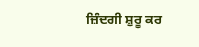ਜ਼ਿੰਦਗੀ ਸ਼ੁਰੂ ਕਰ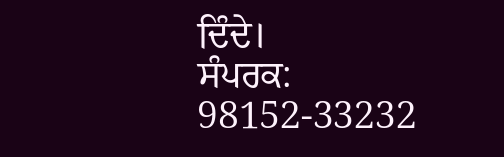ਦਿੰਦੇ।
ਸੰਪਰਕ: 98152-33232